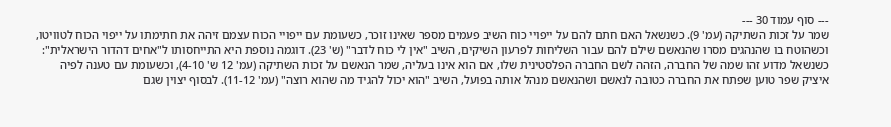--- סוף עמוד 30 ---
שמר על זכות השתיקה (עמ' 9). כשנשאל האם חתם להם על ייפויי כוח השיב פעמים מספר שאינו זוכר, כשעומת עם ייפויי הכוח עצמם זיהה את חתימתו על ייפוי הכוח לטוויטו, וכשהוטח בו שהנהגים מסרו שהנאשם שילם להם עבור השליחות לפרעון השיקים, השיב "אין לי כוח לדבר" (ש' 23). דוגמה נוספת היא התייחסותו ל"אחים דהדור הישראלית": כשנשאל מדוע זהו שמה של החברה, הזהה לשם החברה הפלסטינית שלו, אם הוא אינו בעליה, שמר הנאשם על זכות השתיקה (עמ' 12 ש' 4-10), וכשעומת עם טענה לפיה איציק שפר טוען שפתח את החברה כטובה לנאשם ושהנאשם מנהל אותה בפועל, השיב "הוא יכול להגיד מה שהוא רוצה" (עמ' 11-12). לבסוף יצוין שגם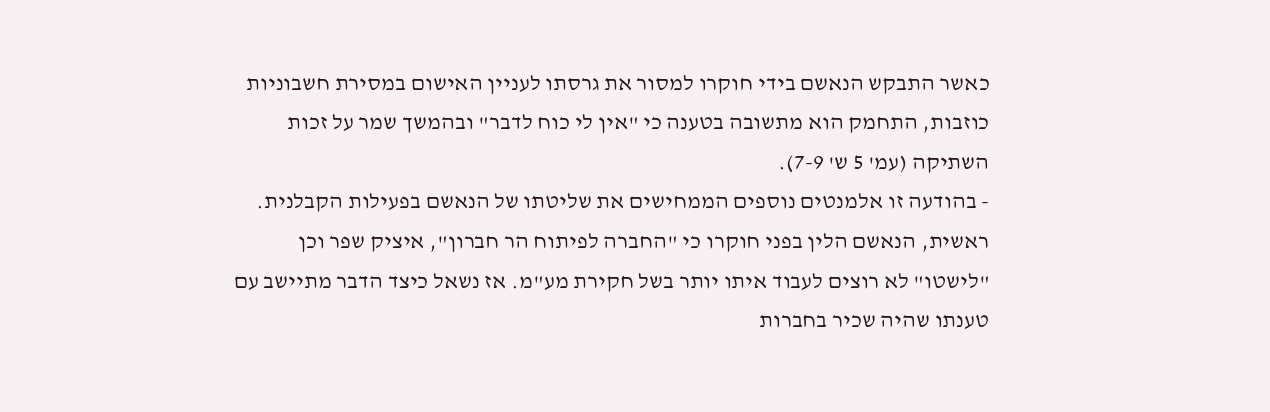כאשר התבקש הנאשם בידי חוקרו למסור את גרסתו לעניין האישום במסירת חשבוניות כוזבות, התחמק הוא מתשובה בטענה כי "אין לי כוח לדבר" ובהמשך שמר על זכות השתיקה (עמ' 5 ש' 7-9).
- בהודעה זו אלמנטים נוספים הממחישים את שליטתו של הנאשם בפעילות הקבלנית. ראשית, הנאשם הלין בפני חוקרו כי "החברה לפיתוח הר חברון", איציק שפר וכן "לישטו" לא רוצים לעבוד איתו יותר בשל חקירת מע"מ. אז נשאל כיצד הדבר מתיישב עם טענתו שהיה שכיר בחברות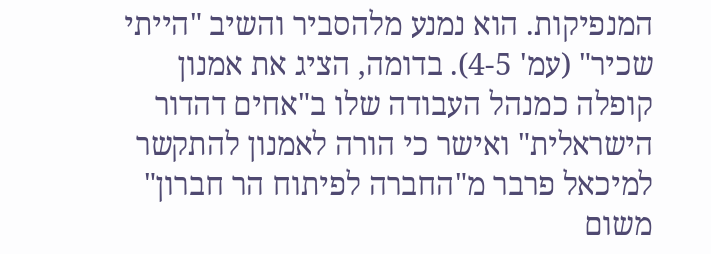המנפיקות. הוא נמנע מלהסביר והשיב "הייתי שכיר" (עמ' 4-5). בדומה, הציג את אמנון קופלה כמנהל העבודה שלו ב"אחים דהדור הישראלית" ואישר כי הורה לאמנון להתקשר למיכאל פרבר מ"החברה לפיתוח הר חברון" משום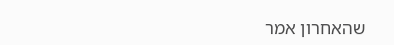שהאחרון אמר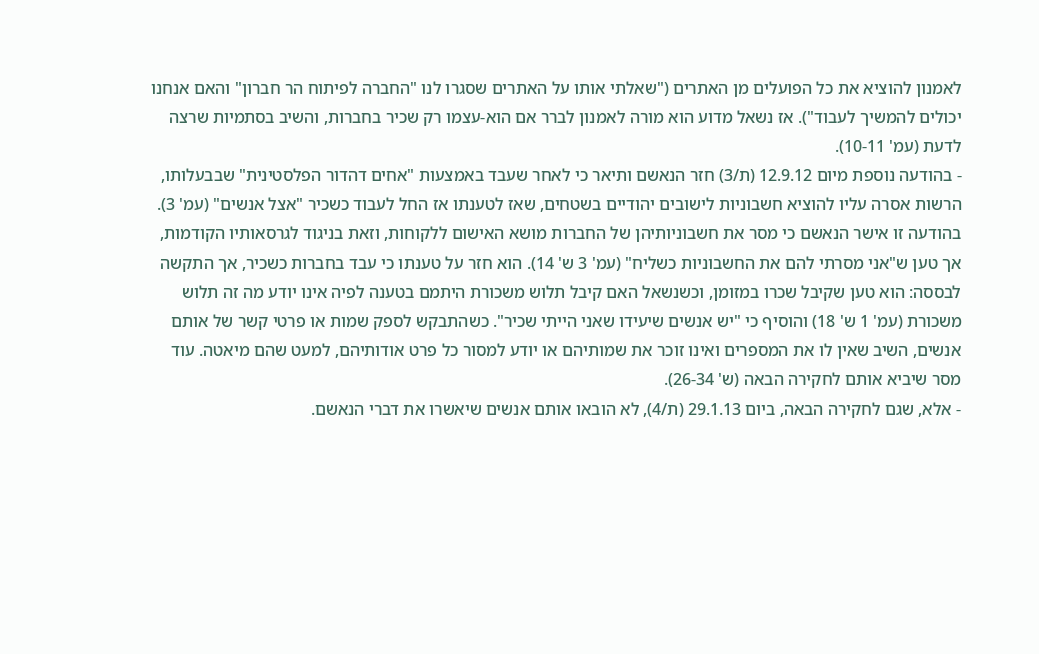לאמנון להוציא את כל הפועלים מן האתרים ("שאלתי אותו על האתרים שסגרו לנו "החברה לפיתוח הר חברון" והאם אנחנו יכולים להמשיך לעבוד"). אז נשאל מדוע הוא מורה לאמנון לברר אם הוא-עצמו רק שכיר בחברות, והשיב בסתמיות שרצה לדעת (עמ' 10-11).
- בהודעה נוספת מיום 12.9.12 (ת/3) חזר הנאשם ותיאר כי לאחר שעבד באמצעות "אחים דהדור הפלסטינית" שבבעלותו, הרשות אסרה עליו להוציא חשבוניות לישובים יהודיים בשטחים, שאז לטענתו אז החל לעבוד כשכיר "אצל אנשים" (עמ' 3). בהודעה זו אישר הנאשם כי מסר את חשבוניותיהן של החברות מושא האישום ללקוחות, וזאת בניגוד לגרסאותיו הקודמות, אך טען ש"אני מסרתי להם את החשבוניות כשליח" (עמ' 3 ש' 14). הוא חזר על טענתו כי עבד בחברות כשכיר, אך התקשה לבססה: הוא טען שקיבל שכרו במזומן, וכשנשאל האם קיבל תלוש משכורת היתמם בטענה לפיה אינו יודע מה זה תלוש משכורת (עמ' 1 ש' 18) והוסיף כי "יש אנשים שיעידו שאני הייתי שכיר". כשהתבקש לספק שמות או פרטי קשר של אותם אנשים, השיב שאין לו את המספרים ואינו זוכר את שמותיהם או יודע למסור כל פרט אודותיהם, למעט שהם מיאטה. עוד מסר שיביא אותם לחקירה הבאה (ש' 26-34).
- אלא, שגם לחקירה הבאה, ביום 29.1.13 (ת/4), לא הובאו אותם אנשים שיאשרו את דברי הנאשם.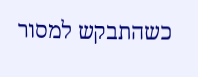כשהתבקש למסור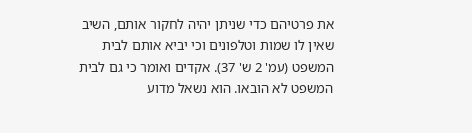את פרטיהם כדי שניתן יהיה לחקור אותם, השיב שאין לו שמות וטלפונים וכי יביא אותם לבית המשפט (עמ' 2 ש' 37). אקדים ואומר כי גם לבית המשפט לא הובאו. הוא נשאל מדוע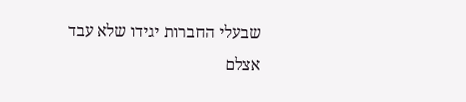שבעלי החברות יגידו שלא עבד אצלם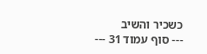כשכיר והשיב
--- סוף עמוד 31 ---